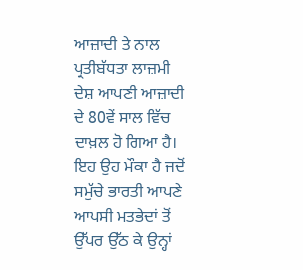ਆਜ਼ਾਦੀ ਤੇ ਨਾਲ ਪ੍ਰਤੀਬੱਧਤਾ ਲਾਜ਼ਮੀ
ਦੇਸ਼ ਆਪਣੀ ਆਜ਼ਾਦੀ ਦੇ 80ਵੇਂ ਸਾਲ ਵਿੱਚ ਦਾਖ਼ਲ ਹੋ ਗਿਆ ਹੈ। ਇਹ ਉਹ ਮੌਕਾ ਹੈ ਜਦੋਂ ਸਮੁੱਚੇ ਭਾਰਤੀ ਆਪਣੇ ਆਪਸੀ ਮਤਭੇਦਾਂ ਤੋਂ ਉੱਪਰ ਉੱਠ ਕੇ ਉਨ੍ਹਾਂ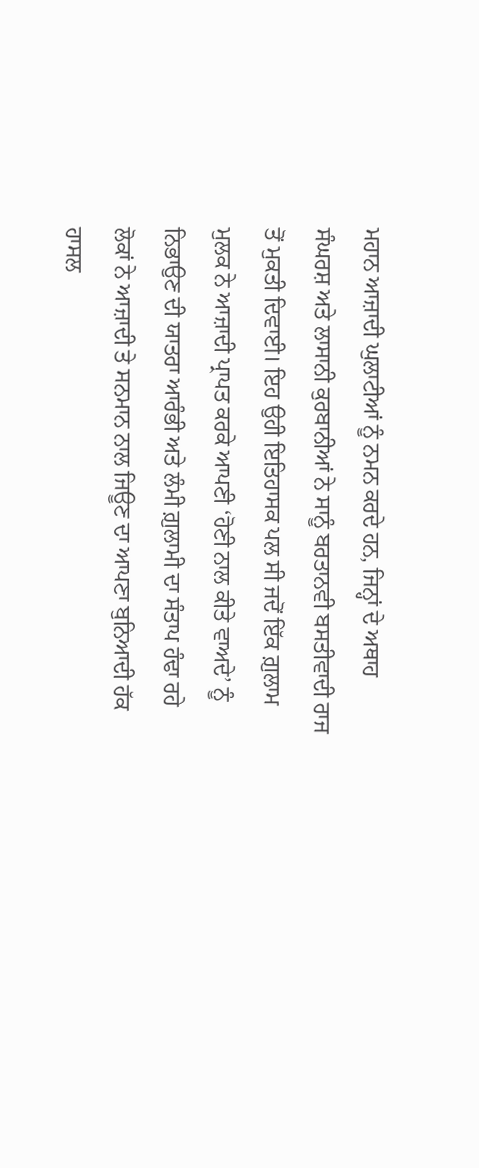ਮਹਾਨ ਆਜ਼ਾਦੀ ਘੁਲਾਟੀਆਂ ਨੂੰ ਨਮਨ ਕਰਦੇ ਹਨ, ਜਿਨ੍ਹਾਂ ਦੇ ਅਥਾਹ ਸੰਘਰਸ਼ ਅਤੇ ਲਾਸਾਨੀ ਕੁਰਬਾਨੀਆਂ ਨੇ ਸਾਨੂੰ ਬਰਤਾਨਵੀ ਬਸਤੀਵਾਦੀ ਰਾਜ ਤੋਂ ਮੁਕਤੀ ਦਿਵਾਈ। ਇਹ ਉਹੀ ਇਤਿਹਾਸਕ ਪਲ ਸੀ ਜਦੋਂ ਇੱਕ ਗ਼ੁਲਾਮ ਮੁਲਕ ਨੇ ਆਜ਼ਾਦੀ ਪ੍ਰਾਪਤ ਕਰਕੇ ਆਪਣੀ ‘ਹੋਣੀ ਨਾਲ ਕੀਤੇ ਵਾਅਦੇ’ ਨੂੰ ਨਿਭਾਉਣ ਦੀ ਯਾਤਰਾ ਆਰੰਭੀ ਅਤੇ ਲੰਮੀ ਗ਼ੁਲਾਮੀ ਦਾ ਸੰਤਾਪ ਹੰਢਾ ਰਹੇ ਲੋਕਾਂ ਨੇ ਆਜ਼ਾਦੀ ਤੇ ਸਨਮਾਨ ਨਾਲ ਜਿਊਣ ਦਾ ਆਪਣਾ ਬੁਨਿਆਦੀ ਹੱਕ ਹਾਸਲ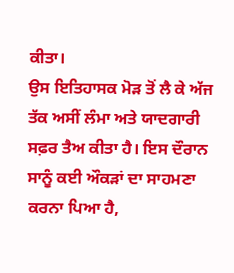ਕੀਤਾ।
ਉਸ ਇਤਿਹਾਸਕ ਮੋੜ ਤੋਂ ਲੈ ਕੇ ਅੱਜ ਤੱਕ ਅਸੀਂ ਲੰਮਾ ਅਤੇ ਯਾਦਗਾਰੀ ਸਫ਼ਰ ਤੈਅ ਕੀਤਾ ਹੈ। ਇਸ ਦੌਰਾਨ ਸਾਨੂੰ ਕਈ ਔਕੜਾਂ ਦਾ ਸਾਹਮਣਾ ਕਰਨਾ ਪਿਆ ਹੈ,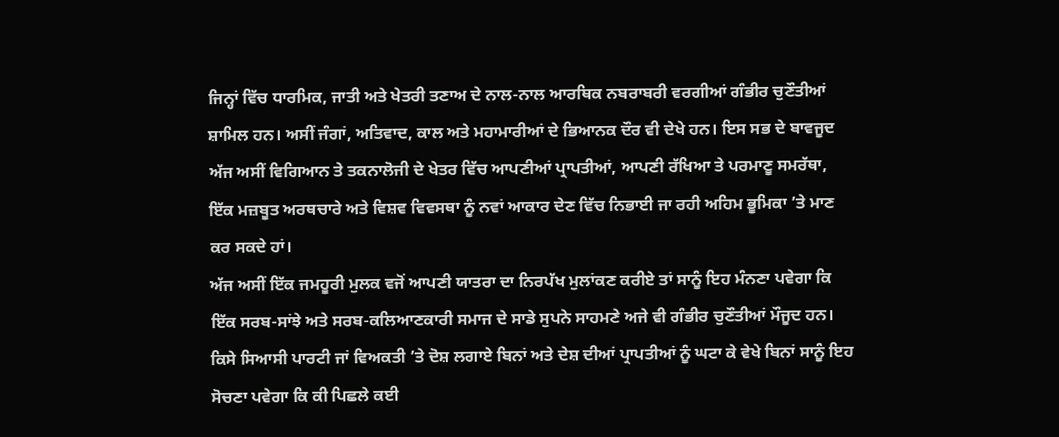ਜਿਨ੍ਹਾਂ ਵਿੱਚ ਧਾਰਮਿਕ, ਜਾਤੀ ਅਤੇ ਖੇਤਰੀ ਤਣਾਅ ਦੇ ਨਾਲ-ਨਾਲ ਆਰਥਿਕ ਨਬਰਾਬਰੀ ਵਰਗੀਆਂ ਗੰਭੀਰ ਚੁਣੌਤੀਆਂ ਸ਼ਾਮਿਲ ਹਨ। ਅਸੀਂ ਜੰਗਾਂ, ਅਤਿਵਾਦ, ਕਾਲ ਅਤੇ ਮਹਾਮਾਰੀਆਂ ਦੇ ਭਿਆਨਕ ਦੌਰ ਵੀ ਦੇਖੇ ਹਨ। ਇਸ ਸਭ ਦੇ ਬਾਵਜੂਦ ਅੱਜ ਅਸੀਂ ਵਿਗਿਆਨ ਤੇ ਤਕਨਾਲੋਜੀ ਦੇ ਖੇਤਰ ਵਿੱਚ ਆਪਣੀਆਂ ਪ੍ਰਾਪਤੀਆਂ, ਆਪਣੀ ਰੱਖਿਆ ਤੇ ਪਰਮਾਣੂ ਸਮਰੱਥਾ, ਇੱਕ ਮਜ਼ਬੂਤ ਅਰਥਚਾਰੇ ਅਤੇ ਵਿਸ਼ਵ ਵਿਵਸਥਾ ਨੂੰ ਨਵਾਂ ਆਕਾਰ ਦੇਣ ਵਿੱਚ ਨਿਭਾਈ ਜਾ ਰਹੀ ਅਹਿਮ ਭੂਮਿਕਾ ’ਤੇ ਮਾਣ ਕਰ ਸਕਦੇ ਹਾਂ।
ਅੱਜ ਅਸੀਂ ਇੱਕ ਜਮਹੂਰੀ ਮੁਲਕ ਵਜੋਂ ਆਪਣੀ ਯਾਤਰਾ ਦਾ ਨਿਰਪੱਖ ਮੁਲਾਂਕਣ ਕਰੀਏ ਤਾਂ ਸਾਨੂੰ ਇਹ ਮੰਨਣਾ ਪਵੇਗਾ ਕਿ ਇੱਕ ਸਰਬ-ਸਾਂਝੇ ਅਤੇ ਸਰਬ-ਕਲਿਆਣਕਾਰੀ ਸਮਾਜ ਦੇ ਸਾਡੇ ਸੁਪਨੇ ਸਾਹਮਣੇ ਅਜੇ ਵੀ ਗੰਭੀਰ ਚੁਣੌਤੀਆਂ ਮੌਜੂਦ ਹਨ। ਕਿਸੇ ਸਿਆਸੀ ਪਾਰਟੀ ਜਾਂ ਵਿਅਕਤੀ ’ਤੇ ਦੋਸ਼ ਲਗਾਏ ਬਿਨਾਂ ਅਤੇ ਦੇਸ਼ ਦੀਆਂ ਪ੍ਰਾਪਤੀਆਂ ਨੂੰ ਘਟਾ ਕੇ ਵੇਖੇ ਬਿਨਾਂ ਸਾਨੂੰ ਇਹ ਸੋਚਣਾ ਪਵੇਗਾ ਕਿ ਕੀ ਪਿਛਲੇ ਕਈ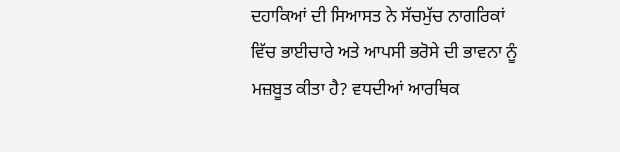ਦਹਾਕਿਆਂ ਦੀ ਸਿਆਸਤ ਨੇ ਸੱਚਮੁੱਚ ਨਾਗਰਿਕਾਂ ਵਿੱਚ ਭਾਈਚਾਰੇ ਅਤੇ ਆਪਸੀ ਭਰੋਸੇ ਦੀ ਭਾਵਨਾ ਨੂੰ ਮਜ਼ਬੂਤ ਕੀਤਾ ਹੈ? ਵਧਦੀਆਂ ਆਰਥਿਕ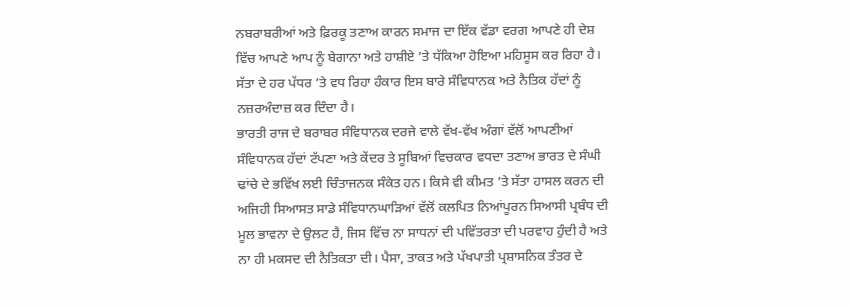ਨਬਰਾਬਰੀਆਂ ਅਤੇ ਫ਼ਿਰਕੂ ਤਣਾਅ ਕਾਰਨ ਸਮਾਜ ਦਾ ਇੱਕ ਵੱਡਾ ਵਰਗ ਆਪਣੇ ਹੀ ਦੇਸ਼ ਵਿੱਚ ਆਪਣੇ ਆਪ ਨੂੰ ਬੇਗਾਨਾ ਅਤੇ ਹਾਸ਼ੀਏ ’ਤੇ ਧੱਕਿਆ ਹੋਇਆ ਮਹਿਸੂਸ ਕਰ ਰਿਹਾ ਹੈ। ਸੱਤਾ ਦੇ ਹਰ ਪੱਧਰ ’ਤੇ ਵਧ ਰਿਹਾ ਹੰਕਾਰ ਇਸ ਬਾਰੇ ਸੰਵਿਧਾਨਕ ਅਤੇ ਨੈਤਿਕ ਹੱਦਾਂ ਨੂੰ ਨਜ਼ਰਅੰਦਾਜ਼ ਕਰ ਦਿੰਦਾ ਹੈ।
ਭਾਰਤੀ ਰਾਜ ਦੇ ਬਰਾਬਰ ਸੰਵਿਧਾਨਕ ਦਰਜੇ ਵਾਲੇ ਵੱਖ-ਵੱਖ ਅੰਗਾਂ ਵੱਲੋਂ ਆਪਣੀਆਂ ਸੰਵਿਧਾਨਕ ਹੱਦਾਂ ਟੱਪਣਾ ਅਤੇ ਕੇਂਦਰ ਤੇ ਸੂਬਿਆਂ ਵਿਚਕਾਰ ਵਧਦਾ ਤਣਾਅ ਭਾਰਤ ਦੇ ਸੰਘੀ ਢਾਂਚੇ ਦੇ ਭਵਿੱਖ ਲਈ ਚਿੰਤਾਜਨਕ ਸੰਕੇਤ ਹਨ। ਕਿਸੇ ਵੀ ਕੀਮਤ ’ਤੇ ਸੱਤਾ ਹਾਸਲ ਕਰਨ ਦੀ ਅਜਿਹੀ ਸਿਆਸਤ ਸਾਡੇ ਸੰਵਿਧਾਨਘਾੜਿਆਂ ਵੱਲੋਂ ਕਲਪਿਤ ਨਿਆਂਪੂਰਨ ਸਿਆਸੀ ਪ੍ਰਬੰਧ ਦੀ ਮੂਲ ਭਾਵਨਾ ਦੇ ਉਲਟ ਹੈ, ਜਿਸ ਵਿੱਚ ਨਾ ਸਾਧਨਾਂ ਦੀ ਪਵਿੱਤਰਤਾ ਦੀ ਪਰਵਾਹ ਹੁੰਦੀ ਹੈ ਅਤੇ ਨਾ ਹੀ ਮਕਸਦ ਦੀ ਨੈਤਿਕਤਾ ਦੀ। ਪੈਸਾ, ਤਾਕਤ ਅਤੇ ਪੱਖਪਾਤੀ ਪ੍ਰਸ਼ਾਸਨਿਕ ਤੰਤਰ ਦੇ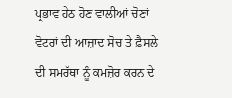ਪ੍ਰਭਾਵ ਹੇਠ ਹੋਣ ਵਾਲੀਆਂ ਚੋਣਾਂ ਵੋਟਰਾਂ ਦੀ ਆਜ਼ਾਦ ਸੋਚ ਤੇ ਫ਼ੈਸਲੇ ਦੀ ਸਮਰੱਥਾ ਨੂੰ ਕਮਜ਼ੋਰ ਕਰਨ ਦੇ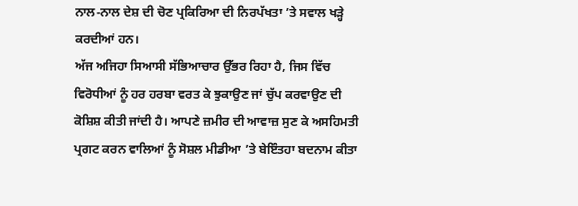ਨਾਲ-ਨਾਲ ਦੇਸ਼ ਦੀ ਚੋਣ ਪ੍ਰਕਿਰਿਆ ਦੀ ਨਿਰਪੱਖਤਾ ’ਤੇ ਸਵਾਲ ਖੜ੍ਹੇ ਕਰਦੀਆਂ ਹਨ।
ਅੱਜ ਅਜਿਹਾ ਸਿਆਸੀ ਸੱਭਿਆਚਾਰ ਉੱਭਰ ਰਿਹਾ ਹੈ, ਜਿਸ ਵਿੱਚ ਵਿਰੋਧੀਆਂ ਨੂੰ ਹਰ ਹਰਬਾ ਵਰਤ ਕੇ ਝੁਕਾਉਣ ਜਾਂ ਚੁੱਪ ਕਰਵਾਉਣ ਦੀ ਕੋਸ਼ਿਸ਼ ਕੀਤੀ ਜਾਂਦੀ ਹੈ। ਆਪਣੇ ਜ਼ਮੀਰ ਦੀ ਆਵਾਜ਼ ਸੁਣ ਕੇ ਅਸਹਿਮਤੀ ਪ੍ਰਗਟ ਕਰਨ ਵਾਲਿਆਂ ਨੂੰ ਸੋਸ਼ਲ ਮੀਡੀਆ ’ਤੇ ਬੇਇੰਤਹਾ ਬਦਨਾਮ ਕੀਤਾ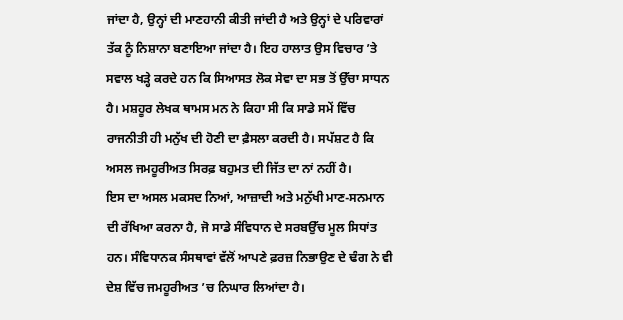ਜਾਂਦਾ ਹੈ, ਉਨ੍ਹਾਂ ਦੀ ਮਾਣਹਾਨੀ ਕੀਤੀ ਜਾਂਦੀ ਹੈ ਅਤੇ ਉਨ੍ਹਾਂ ਦੇ ਪਰਿਵਾਰਾਂ ਤੱਕ ਨੂੰ ਨਿਸ਼ਾਨਾ ਬਣਾਇਆ ਜਾਂਦਾ ਹੈ। ਇਹ ਹਾਲਾਤ ਉਸ ਵਿਚਾਰ ’ਤੇ ਸਵਾਲ ਖੜ੍ਹੇ ਕਰਦੇ ਹਨ ਕਿ ਸਿਆਸਤ ਲੋਕ ਸੇਵਾ ਦਾ ਸਭ ਤੋਂ ਉੱਚਾ ਸਾਧਨ ਹੈ। ਮਸ਼ਹੂਰ ਲੇਖਕ ਥਾਮਸ ਮਨ ਨੇ ਕਿਹਾ ਸੀ ਕਿ ਸਾਡੇ ਸਮੇਂ ਵਿੱਚ ਰਾਜਨੀਤੀ ਹੀ ਮਨੁੱਖ ਦੀ ਹੋਣੀ ਦਾ ਫ਼ੈਸਲਾ ਕਰਦੀ ਹੈ। ਸਪੱਸ਼ਟ ਹੈ ਕਿ ਅਸਲ ਜਮਹੂਰੀਅਤ ਸਿਰਫ਼ ਬਹੁਮਤ ਦੀ ਜਿੱਤ ਦਾ ਨਾਂ ਨਹੀਂ ਹੈ।
ਇਸ ਦਾ ਅਸਲ ਮਕਸਦ ਨਿਆਂ, ਆਜ਼ਾਦੀ ਅਤੇ ਮਨੁੱਖੀ ਮਾਣ-ਸਨਮਾਨ ਦੀ ਰੱਖਿਆ ਕਰਨਾ ਹੈ, ਜੋ ਸਾਡੇ ਸੰਵਿਧਾਨ ਦੇ ਸਰਬਉੱਚ ਮੂਲ ਸਿਧਾਂਤ ਹਨ। ਸੰਵਿਧਾਨਕ ਸੰਸਥਾਵਾਂ ਵੱਲੋਂ ਆਪਣੇ ਫ਼ਰਜ਼ ਨਿਭਾਉਣ ਦੇ ਢੰਗ ਨੇ ਵੀ ਦੇਸ਼ ਵਿੱਚ ਜਮਹੂਰੀਅਤ ’ਚ ਨਿਘਾਰ ਲਿਆਂਦਾ ਹੈ।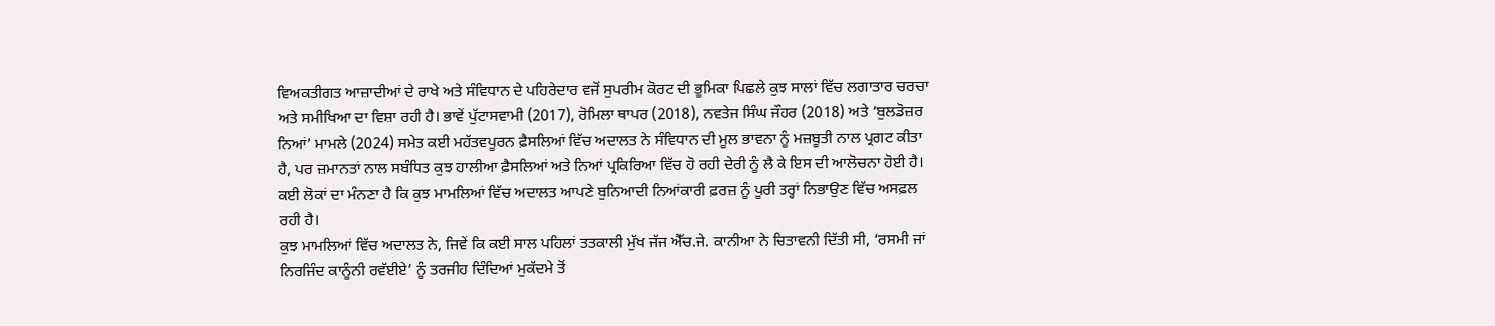ਵਿਅਕਤੀਗਤ ਆਜ਼ਾਦੀਆਂ ਦੇ ਰਾਖੇ ਅਤੇ ਸੰਵਿਧਾਨ ਦੇ ਪਹਿਰੇਦਾਰ ਵਜੋਂ ਸੁਪਰੀਮ ਕੋਰਟ ਦੀ ਭੂਮਿਕਾ ਪਿਛਲੇ ਕੁਝ ਸਾਲਾਂ ਵਿੱਚ ਲਗਾਤਾਰ ਚਰਚਾ ਅਤੇ ਸਮੀਖਿਆ ਦਾ ਵਿਸ਼ਾ ਰਹੀ ਹੈ। ਭਾਵੇਂ ਪੁੱਟਾਸਵਾਮੀ (2017), ਰੋਮਿਲਾ ਥਾਪਰ (2018), ਨਵਤੇਜ ਸਿੰਘ ਜੌਹਰ (2018) ਅਤੇ ‘ਬੁਲਡੋਜ਼ਰ ਨਿਆਂ’ ਮਾਮਲੇ (2024) ਸਮੇਤ ਕਈ ਮਹੱਤਵਪੂਰਨ ਫ਼ੈਸਲਿਆਂ ਵਿੱਚ ਅਦਾਲਤ ਨੇ ਸੰਵਿਧਾਨ ਦੀ ਮੂਲ ਭਾਵਨਾ ਨੂੰ ਮਜ਼ਬੂਤੀ ਨਾਲ ਪ੍ਰਗਟ ਕੀਤਾ ਹੈ, ਪਰ ਜ਼ਮਾਨਤਾਂ ਨਾਲ ਸਬੰਧਿਤ ਕੁਝ ਹਾਲੀਆ ਫ਼ੈਸਲਿਆਂ ਅਤੇ ਨਿਆਂ ਪ੍ਰਕਿਰਿਆ ਵਿੱਚ ਹੋ ਰਹੀ ਦੇਰੀ ਨੂੰ ਲੈ ਕੇ ਇਸ ਦੀ ਆਲੋਚਨਾ ਹੋਈ ਹੈ। ਕਈ ਲੋਕਾਂ ਦਾ ਮੰਨਣਾ ਹੈ ਕਿ ਕੁਝ ਮਾਮਲਿਆਂ ਵਿੱਚ ਅਦਾਲਤ ਆਪਣੇ ਬੁਨਿਆਦੀ ਨਿਆਂਕਾਰੀ ਫ਼ਰਜ਼ ਨੂੰ ਪੂਰੀ ਤਰ੍ਹਾਂ ਨਿਭਾਉਣ ਵਿੱਚ ਅਸਫ਼ਲ ਰਹੀ ਹੈ।
ਕੁਝ ਮਾਮਲਿਆਂ ਵਿੱਚ ਅਦਾਲਤ ਨੇ, ਜਿਵੇਂ ਕਿ ਕਈ ਸਾਲ ਪਹਿਲਾਂ ਤਤਕਾਲੀ ਮੁੱਖ ਜੱਜ ਐੱਚ.ਜੇ. ਕਾਨੀਆ ਨੇ ਚਿਤਾਵਨੀ ਦਿੱਤੀ ਸੀ, ‘ਰਸਮੀ ਜਾਂ ਨਿਰਜਿੰਦ ਕਾਨੂੰਨੀ ਰਵੱਈਏ’ ਨੂੰ ਤਰਜੀਹ ਦਿੰਦਿਆਂ ਮੁਕੱਦਮੇ ਤੋਂ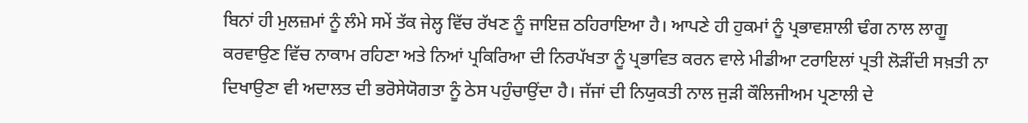ਬਿਨਾਂ ਹੀ ਮੁਲਜ਼ਮਾਂ ਨੂੰ ਲੰਮੇ ਸਮੇਂ ਤੱਕ ਜੇਲ੍ਹ ਵਿੱਚ ਰੱਖਣ ਨੂੰ ਜਾਇਜ਼ ਠਹਿਰਾਇਆ ਹੈ। ਆਪਣੇ ਹੀ ਹੁਕਮਾਂ ਨੂੰ ਪ੍ਰਭਾਵਸ਼ਾਲੀ ਢੰਗ ਨਾਲ ਲਾਗੂ ਕਰਵਾਉਣ ਵਿੱਚ ਨਾਕਾਮ ਰਹਿਣਾ ਅਤੇ ਨਿਆਂ ਪ੍ਰਕਿਰਿਆ ਦੀ ਨਿਰਪੱਖਤਾ ਨੂੰ ਪ੍ਰਭਾਵਿਤ ਕਰਨ ਵਾਲੇ ਮੀਡੀਆ ਟਰਾਇਲਾਂ ਪ੍ਰਤੀ ਲੋੜੀਂਦੀ ਸਖ਼ਤੀ ਨਾ ਦਿਖਾਉਣਾ ਵੀ ਅਦਾਲਤ ਦੀ ਭਰੋਸੇਯੋਗਤਾ ਨੂੰ ਠੇਸ ਪਹੁੰਚਾਉਂਦਾ ਹੈ। ਜੱਜਾਂ ਦੀ ਨਿਯੁਕਤੀ ਨਾਲ ਜੁੜੀ ਕੌਲਿਜੀਅਮ ਪ੍ਰਣਾਲੀ ਦੇ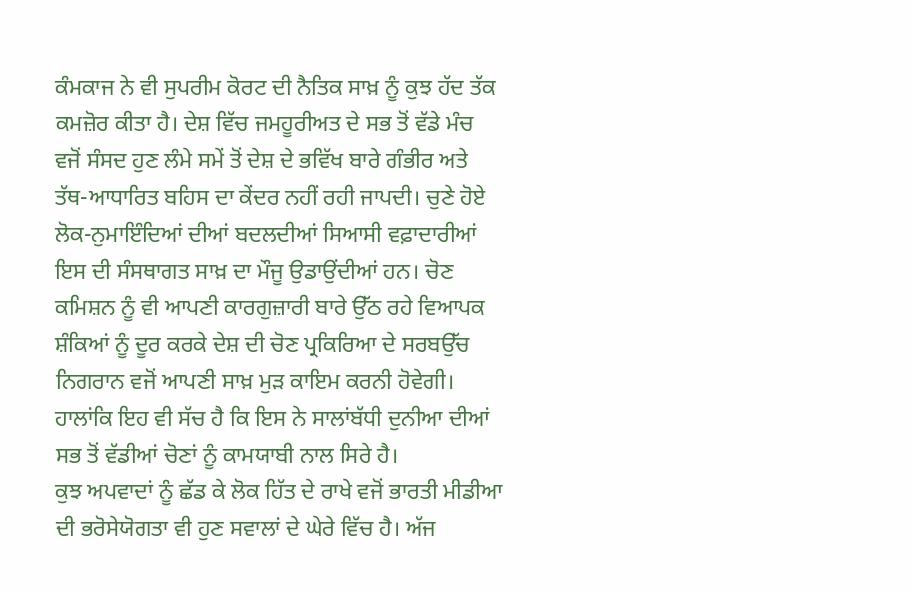ਕੰਮਕਾਜ ਨੇ ਵੀ ਸੁਪਰੀਮ ਕੋਰਟ ਦੀ ਨੈਤਿਕ ਸਾਖ਼ ਨੂੰ ਕੁਝ ਹੱਦ ਤੱਕ ਕਮਜ਼ੋਰ ਕੀਤਾ ਹੈ। ਦੇਸ਼ ਵਿੱਚ ਜਮਹੂਰੀਅਤ ਦੇ ਸਭ ਤੋਂ ਵੱਡੇ ਮੰਚ ਵਜੋਂ ਸੰਸਦ ਹੁਣ ਲੰਮੇ ਸਮੇਂ ਤੋਂ ਦੇਸ਼ ਦੇ ਭਵਿੱਖ ਬਾਰੇ ਗੰਭੀਰ ਅਤੇ ਤੱਥ-ਆਧਾਰਿਤ ਬਹਿਸ ਦਾ ਕੇਂਦਰ ਨਹੀਂ ਰਹੀ ਜਾਪਦੀ। ਚੁਣੇ ਹੋਏ ਲੋਕ-ਨੁਮਾਇੰਦਿਆਂ ਦੀਆਂ ਬਦਲਦੀਆਂ ਸਿਆਸੀ ਵਫ਼ਾਦਾਰੀਆਂ ਇਸ ਦੀ ਸੰਸਥਾਗਤ ਸਾਖ਼ ਦਾ ਮੌਜੂ ਉਡਾਉਂਦੀਆਂ ਹਨ। ਚੋਣ ਕਮਿਸ਼ਨ ਨੂੰ ਵੀ ਆਪਣੀ ਕਾਰਗੁਜ਼ਾਰੀ ਬਾਰੇ ਉੱਠ ਰਹੇ ਵਿਆਪਕ ਸ਼ੰਕਿਆਂ ਨੂੰ ਦੂਰ ਕਰਕੇ ਦੇਸ਼ ਦੀ ਚੋਣ ਪ੍ਰਕਿਰਿਆ ਦੇ ਸਰਬਉੱਚ ਨਿਗਰਾਨ ਵਜੋਂ ਆਪਣੀ ਸਾਖ਼ ਮੁੜ ਕਾਇਮ ਕਰਨੀ ਹੋਵੇਗੀ। ਹਾਲਾਂਕਿ ਇਹ ਵੀ ਸੱਚ ਹੈ ਕਿ ਇਸ ਨੇ ਸਾਲਾਂਬੱਧੀ ਦੁਨੀਆ ਦੀਆਂ ਸਭ ਤੋਂ ਵੱਡੀਆਂ ਚੋਣਾਂ ਨੂੰ ਕਾਮਯਾਬੀ ਨਾਲ ਸਿਰੇ ਹੈ।
ਕੁਝ ਅਪਵਾਦਾਂ ਨੂੰ ਛੱਡ ਕੇ ਲੋਕ ਹਿੱਤ ਦੇ ਰਾਖੇ ਵਜੋਂ ਭਾਰਤੀ ਮੀਡੀਆ ਦੀ ਭਰੋਸੇਯੋਗਤਾ ਵੀ ਹੁਣ ਸਵਾਲਾਂ ਦੇ ਘੇਰੇ ਵਿੱਚ ਹੈ। ਅੱਜ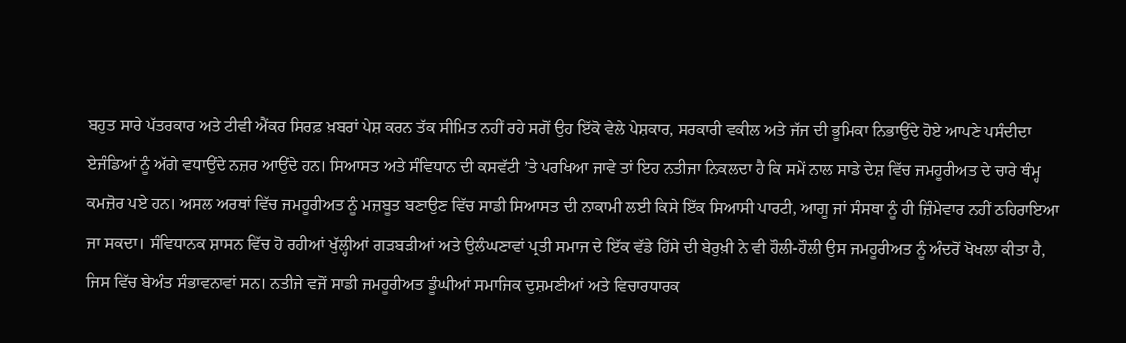ਬਹੁਤ ਸਾਰੇ ਪੱਤਰਕਾਰ ਅਤੇ ਟੀਵੀ ਐਂਕਰ ਸਿਰਫ਼ ਖ਼ਬਰਾਂ ਪੇਸ਼ ਕਰਨ ਤੱਕ ਸੀਮਿਤ ਨਹੀਂ ਰਹੇ ਸਗੋਂ ਉਹ ਇੱਕੋ ਵੇਲੇ ਪੇਸ਼ਕਾਰ, ਸਰਕਾਰੀ ਵਕੀਲ ਅਤੇ ਜੱਜ ਦੀ ਭੂਮਿਕਾ ਨਿਭਾਉਂਦੇ ਹੋਏ ਆਪਣੇ ਪਸੰਦੀਦਾ ਏਜੰਡਿਆਂ ਨੂੰ ਅੱਗੇ ਵਧਾਉਂਦੇ ਨਜ਼ਰ ਆਉਂਦੇ ਹਨ। ਸਿਆਸਤ ਅਤੇ ਸੰਵਿਧਾਨ ਦੀ ਕਸਵੱਟੀ ’ਤੇ ਪਰਖਿਆ ਜਾਵੇ ਤਾਂ ਇਹ ਨਤੀਜਾ ਨਿਕਲਦਾ ਹੈ ਕਿ ਸਮੇਂ ਨਾਲ ਸਾਡੇ ਦੇਸ਼ ਵਿੱਚ ਜਮਹੂਰੀਅਤ ਦੇ ਚਾਰੇ ਥੰਮ੍ਹ ਕਮਜ਼ੋਰ ਪਏ ਹਨ। ਅਸਲ ਅਰਥਾਂ ਵਿੱਚ ਜਮਹੂਰੀਅਤ ਨੂੰ ਮਜ਼ਬੂਤ ਬਣਾਉਣ ਵਿੱਚ ਸਾਡੀ ਸਿਆਸਤ ਦੀ ਨਾਕਾਮੀ ਲਈ ਕਿਸੇ ਇੱਕ ਸਿਆਸੀ ਪਾਰਟੀ, ਆਗੂ ਜਾਂ ਸੰਸਥਾ ਨੂੰ ਹੀ ਜ਼ਿੰਮੇਵਾਰ ਨਹੀਂ ਠਹਿਰਾਇਆ ਜਾ ਸਕਦਾ। ਸੰਵਿਧਾਨਕ ਸ਼ਾਸਨ ਵਿੱਚ ਹੋ ਰਹੀਆਂ ਖੁੱਲ੍ਹੀਆਂ ਗੜਬੜੀਆਂ ਅਤੇ ਉਲੰਘਣਾਵਾਂ ਪ੍ਰਤੀ ਸਮਾਜ ਦੇ ਇੱਕ ਵੱਡੇ ਹਿੱਸੇ ਦੀ ਬੇਰੁਖ਼ੀ ਨੇ ਵੀ ਹੌਲੀ-ਹੌਲੀ ਉਸ ਜਮਹੂਰੀਅਤ ਨੂੰ ਅੰਦਰੋਂ ਖੋਖਲਾ ਕੀਤਾ ਹੈ, ਜਿਸ ਵਿੱਚ ਬੇਅੰਤ ਸੰਭਾਵਨਾਵਾਂ ਸਨ। ਨਤੀਜੇ ਵਜੋਂ ਸਾਡੀ ਜਮਹੂਰੀਅਤ ਡੂੰਘੀਆਂ ਸਮਾਜਿਕ ਦੁਸ਼ਮਣੀਆਂ ਅਤੇ ਵਿਚਾਰਧਾਰਕ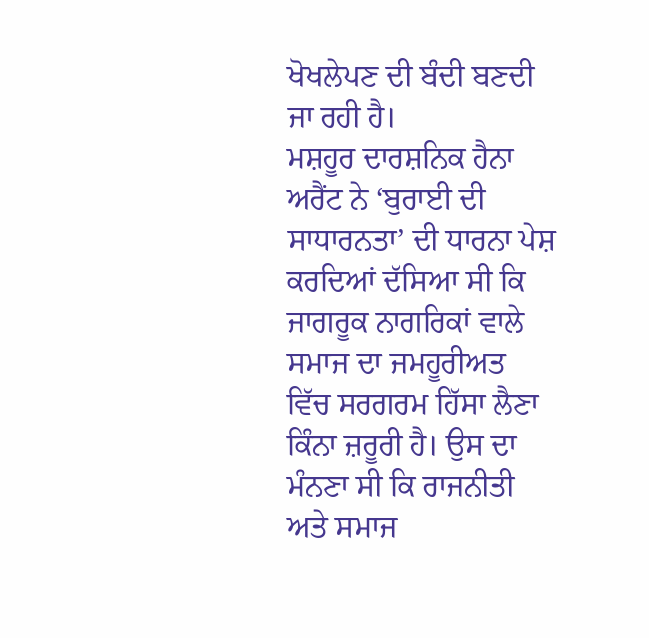ਖੋਖਲੇਪਣ ਦੀ ਬੰਦੀ ਬਣਦੀ ਜਾ ਰਹੀ ਹੈ।
ਮਸ਼ਹੂਰ ਦਾਰਸ਼ਨਿਕ ਹੈਨਾ ਅਰੈਂਟ ਨੇ ‘ਬੁਰਾਈ ਦੀ ਸਾਧਾਰਨਤਾ’ ਦੀ ਧਾਰਨਾ ਪੇਸ਼ ਕਰਦਿਆਂ ਦੱਸਿਆ ਸੀ ਕਿ ਜਾਗਰੂਕ ਨਾਗਰਿਕਾਂ ਵਾਲੇ ਸਮਾਜ ਦਾ ਜਮਹੂਰੀਅਤ ਵਿੱਚ ਸਰਗਰਮ ਹਿੱਸਾ ਲੈਣਾ ਕਿੰਨਾ ਜ਼ਰੂਰੀ ਹੈ। ਉਸ ਦਾ ਮੰਨਣਾ ਸੀ ਕਿ ਰਾਜਨੀਤੀ ਅਤੇ ਸਮਾਜ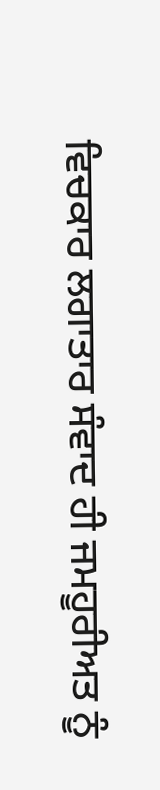ਵਿਚਕਾਰ ਲਗਾਤਾਰ ਸੰਵਾਦ ਹੀ ਜਮਹੂਰੀਅਤ ਨੂੰ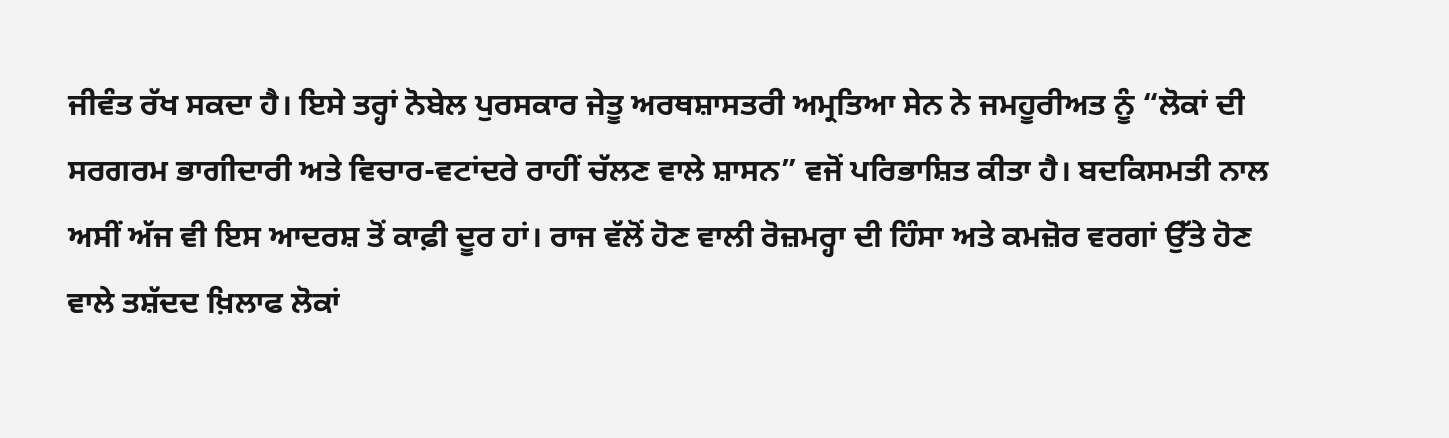ਜੀਵੰਤ ਰੱਖ ਸਕਦਾ ਹੈ। ਇਸੇ ਤਰ੍ਹਾਂ ਨੋਬੇਲ ਪੁਰਸਕਾਰ ਜੇਤੂ ਅਰਥਸ਼ਾਸਤਰੀ ਅਮ੍ਰਤਿਆ ਸੇਨ ਨੇ ਜਮਹੂਰੀਅਤ ਨੂੰ “ਲੋਕਾਂ ਦੀ ਸਰਗਰਮ ਭਾਗੀਦਾਰੀ ਅਤੇ ਵਿਚਾਰ-ਵਟਾਂਦਰੇ ਰਾਹੀਂ ਚੱਲਣ ਵਾਲੇ ਸ਼ਾਸਨ” ਵਜੋਂ ਪਰਿਭਾਸ਼ਿਤ ਕੀਤਾ ਹੈ। ਬਦਕਿਸਮਤੀ ਨਾਲ ਅਸੀਂ ਅੱਜ ਵੀ ਇਸ ਆਦਰਸ਼ ਤੋਂ ਕਾਫ਼ੀ ਦੂਰ ਹਾਂ। ਰਾਜ ਵੱਲੋਂ ਹੋਣ ਵਾਲੀ ਰੋਜ਼ਮਰ੍ਹਾ ਦੀ ਹਿੰਸਾ ਅਤੇ ਕਮਜ਼ੋਰ ਵਰਗਾਂ ਉੱਤੇ ਹੋਣ ਵਾਲੇ ਤਸ਼ੱਦਦ ਖ਼ਿਲਾਫ ਲੋਕਾਂ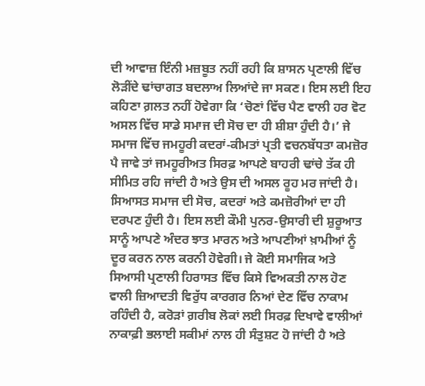ਦੀ ਆਵਾਜ਼ ਇੰਨੀ ਮਜ਼ਬੂਤ ਨਹੀਂ ਰਹੀ ਕਿ ਸ਼ਾਸਨ ਪ੍ਰਣਾਲੀ ਵਿੱਚ ਲੋੜੀਂਦੇ ਢਾਂਚਾਗਤ ਬਦਲਾਅ ਲਿਆਂਦੇ ਜਾ ਸਕਣ। ਇਸ ਲਈ ਇਹ ਕਹਿਣਾ ਗ਼ਲਤ ਨਹੀਂ ਹੋਵੇਗਾ ਕਿ ‘ਚੋਣਾਂ ਵਿੱਚ ਪੈਣ ਵਾਲੀ ਹਰ ਵੋਟ ਅਸਲ ਵਿੱਚ ਸਾਡੇ ਸਮਾਜ ਦੀ ਸੋਚ ਦਾ ਹੀ ਸ਼ੀਸ਼ਾ ਹੁੰਦੀ ਹੈ।’ ਜੇ ਸਮਾਜ ਵਿੱਚ ਜਮਹੂਰੀ ਕਦਰਾਂ-ਕੀਮਤਾਂ ਪ੍ਰਤੀ ਵਚਨਬੱਧਤਾ ਕਮਜ਼ੋਰ ਪੈ ਜਾਵੇ ਤਾਂ ਜਮਹੂਰੀਅਤ ਸਿਰਫ਼ ਆਪਣੇ ਬਾਹਰੀ ਢਾਂਚੇ ਤੱਕ ਹੀ ਸੀਮਿਤ ਰਹਿ ਜਾਂਦੀ ਹੈ ਅਤੇ ਉਸ ਦੀ ਅਸਲ ਰੂਹ ਮਰ ਜਾਂਦੀ ਹੈ।
ਸਿਆਸਤ ਸਮਾਜ ਦੀ ਸੋਚ, ਕਦਰਾਂ ਅਤੇ ਕਮਜ਼ੋਰੀਆਂ ਦਾ ਹੀ ਦਰਪਣ ਹੁੰਦੀ ਹੈ। ਇਸ ਲਈ ਕੌਮੀ ਪੁਨਰ-ਉਸਾਰੀ ਦੀ ਸ਼ੁਰੂਆਤ ਸਾਨੂੰ ਆਪਣੇ ਅੰਦਰ ਝਾਤ ਮਾਰਨ ਅਤੇ ਆਪਣੀਆਂ ਖ਼ਾਮੀਆਂ ਨੂੰ ਦੂਰ ਕਰਨ ਨਾਲ ਕਰਨੀ ਹੋਵੇਗੀ। ਜੇ ਕੋਈ ਸਮਾਜਿਕ ਅਤੇ ਸਿਆਸੀ ਪ੍ਰਣਾਲੀ ਹਿਰਾਸਤ ਵਿੱਚ ਕਿਸੇ ਵਿਅਕਤੀ ਨਾਲ ਹੋਣ ਵਾਲੀ ਜ਼ਿਆਦਤੀ ਵਿਰੁੱਧ ਕਾਰਗਰ ਨਿਆਂ ਦੇਣ ਵਿੱਚ ਨਾਕਾਮ ਰਹਿੰਦੀ ਹੈ, ਕਰੋੜਾਂ ਗ਼ਰੀਬ ਲੋਕਾਂ ਲਈ ਸਿਰਫ਼ ਦਿਖਾਵੇ ਵਾਲੀਆਂ ਨਾਕਾਫ਼ੀ ਭਲਾਈ ਸਕੀਮਾਂ ਨਾਲ ਹੀ ਸੰਤੁਸ਼ਟ ਹੋ ਜਾਂਦੀ ਹੈ ਅਤੇ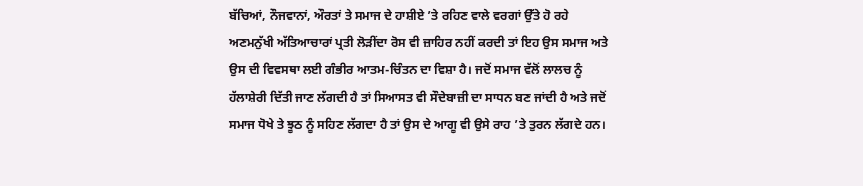ਬੱਚਿਆਂ, ਨੌਜਵਾਨਾਂ, ਔਰਤਾਂ ਤੇ ਸਮਾਜ ਦੇ ਹਾਸ਼ੀਏ ’ਤੇ ਰਹਿਣ ਵਾਲੇ ਵਰਗਾਂ ਉੱਤੇ ਹੋ ਰਹੇ ਅਣਮਨੁੱਖੀ ਅੱਤਿਆਚਾਰਾਂ ਪ੍ਰਤੀ ਲੋੜੀਂਦਾ ਰੋਸ ਵੀ ਜ਼ਾਹਿਰ ਨਹੀਂ ਕਰਦੀ ਤਾਂ ਇਹ ਉਸ ਸਮਾਜ ਅਤੇ ਉਸ ਦੀ ਵਿਵਸਥਾ ਲਈ ਗੰਭੀਰ ਆਤਮ-ਚਿੰਤਨ ਦਾ ਵਿਸ਼ਾ ਹੈ। ਜਦੋਂ ਸਮਾਜ ਵੱਲੋਂ ਲਾਲਚ ਨੂੰ ਹੱਲਾਸ਼ੇਰੀ ਦਿੱਤੀ ਜਾਣ ਲੱਗਦੀ ਹੈ ਤਾਂ ਸਿਆਸਤ ਵੀ ਸੌਦੇਬਾਜ਼ੀ ਦਾ ਸਾਧਨ ਬਣ ਜਾਂਦੀ ਹੈ ਅਤੇ ਜਦੋਂ ਸਮਾਜ ਧੋਖੇ ਤੇ ਝੂਠ ਨੂੰ ਸਹਿਣ ਲੱਗਦਾ ਹੈ ਤਾਂ ਉਸ ਦੇ ਆਗੂ ਵੀ ਉਸੇ ਰਾਹ ’ਤੇ ਤੁਰਨ ਲੱਗਦੇ ਹਨ।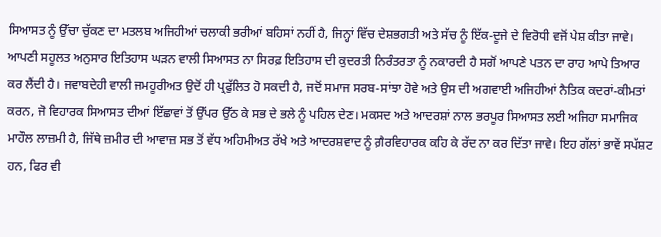ਸਿਆਸਤ ਨੂੰ ਉੱਚਾ ਚੁੱਕਣ ਦਾ ਮਤਲਬ ਅਜਿਹੀਆਂ ਚਲਾਕੀ ਭਰੀਆਂ ਬਹਿਸਾਂ ਨਹੀਂ ਹੈ, ਜਿਨ੍ਹਾਂ ਵਿੱਚ ਦੇਸ਼ਭਗਤੀ ਅਤੇ ਸੱਚ ਨੂੰ ਇੱਕ-ਦੂਜੇ ਦੇ ਵਿਰੋਧੀ ਵਜੋਂ ਪੇਸ਼ ਕੀਤਾ ਜਾਵੇ।
ਆਪਣੀ ਸਹੂਲਤ ਅਨੁਸਾਰ ਇਤਿਹਾਸ ਘੜਨ ਵਾਲੀ ਸਿਆਸਤ ਨਾ ਸਿਰਫ਼ ਇਤਿਹਾਸ ਦੀ ਕੁਦਰਤੀ ਨਿਰੰਤਰਤਾ ਨੂੰ ਨਕਾਰਦੀ ਹੈ ਸਗੋਂ ਆਪਣੇ ਪਤਨ ਦਾ ਰਾਹ ਆਪੇ ਤਿਆਰ ਕਰ ਲੈਂਦੀ ਹੈ। ਜਵਾਬਦੇਹੀ ਵਾਲੀ ਜਮਹੂਰੀਅਤ ਉਦੋਂ ਹੀ ਪ੍ਰਫੁੱਲਿਤ ਹੋ ਸਕਦੀ ਹੈ, ਜਦੋਂ ਸਮਾਜ ਸਰਬ-ਸਾਂਝਾ ਹੋਵੇ ਅਤੇ ਉਸ ਦੀ ਅਗਵਾਈ ਅਜਿਹੀਆਂ ਨੈਤਿਕ ਕਦਰਾਂ-ਕੀਮਤਾਂ ਕਰਨ, ਜੋ ਵਿਹਾਰਕ ਸਿਆਸਤ ਦੀਆਂ ਇੱਛਾਵਾਂ ਤੋਂ ਉੱਪਰ ਉੱਠ ਕੇ ਸਭ ਦੇ ਭਲੇ ਨੂੰ ਪਹਿਲ ਦੇਣ। ਮਕਸਦ ਅਤੇ ਆਦਰਸ਼ਾਂ ਨਾਲ ਭਰਪੂਰ ਸਿਆਸਤ ਲਈ ਅਜਿਹਾ ਸਮਾਜਿਕ ਮਾਹੌਲ ਲਾਜ਼ਮੀ ਹੈ, ਜਿੱਥੇ ਜ਼ਮੀਰ ਦੀ ਆਵਾਜ਼ ਸਭ ਤੋਂ ਵੱਧ ਅਹਿਮੀਅਤ ਰੱਖੇ ਅਤੇ ਆਦਰਸ਼ਵਾਦ ਨੂੰ ਗ਼ੈਰਵਿਹਾਰਕ ਕਹਿ ਕੇ ਰੱਦ ਨਾ ਕਰ ਦਿੱਤਾ ਜਾਵੇ। ਇਹ ਗੱਲਾਂ ਭਾਵੇਂ ਸਪੱਸ਼ਟ ਹਨ, ਫਿਰ ਵੀ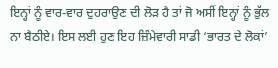ਇਨ੍ਹਾਂ ਨੂੰ ਵਾਰ-ਵਾਰ ਦੁਹਰਾਉਣ ਦੀ ਲੋੜ ਹੈ ਤਾਂ ਜੋ ਅਸੀਂ ਇਨ੍ਹਾਂ ਨੂੰ ਭੁੱਲ ਨਾ ਬੈਠੀਏ। ਇਸ ਲਈ ਹੁਣ ਇਹ ਜ਼ਿੰਮੇਵਾਰੀ ਸਾਡੀ ‘ਭਾਰਤ ਦੇ ਲੋਕਾਂ’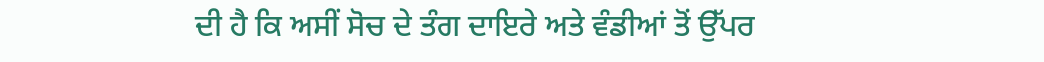ਦੀ ਹੈ ਕਿ ਅਸੀਂ ਸੋਚ ਦੇ ਤੰਗ ਦਾਇਰੇ ਅਤੇ ਵੰਡੀਆਂ ਤੋਂ ਉੱਪਰ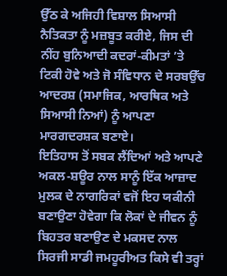ਉੱਠ ਕੇ ਅਜਿਹੀ ਵਿਸ਼ਾਲ ਸਿਆਸੀ ਨੈਤਿਕਤਾ ਨੂੰ ਮਜ਼ਬੂਤ ਕਰੀਏ, ਜਿਸ ਦੀ ਨੀਂਹ ਬੁਨਿਆਦੀ ਕਦਰਾਂ-ਕੀਮਤਾਂ ’ਤੇ ਟਿਕੀ ਹੋਵੇ ਅਤੇ ਜੋ ਸੰਵਿਧਾਨ ਦੇ ਸਰਬਉੱਚ ਆਦਰਸ਼ (ਸਮਾਜਿਕ, ਆਰਥਿਕ ਅਤੇ ਸਿਆਸੀ ਨਿਆਂ) ਨੂੰ ਆਪਣਾ ਮਾਰਗਦਰਸ਼ਕ ਬਣਾਏ।
ਇਤਿਹਾਸ ਤੋਂ ਸਬਕ ਲੈਂਦਿਆਂ ਅਤੇ ਆਪਣੇ ਅਕਲ-ਸ਼ਊਰ ਨਾਲ ਸਾਨੂੰ ਇੱਕ ਆਜ਼ਾਦ ਮੁਲਕ ਦੇ ਨਾਗਰਿਕਾਂ ਵਜੋਂ ਇਹ ਯਕੀਨੀ ਬਣਾਉਣਾ ਹੋਵੇਗਾ ਕਿ ਲੋਕਾਂ ਦੇ ਜੀਵਨ ਨੂੰ ਬਿਹਤਰ ਬਣਾਉਣ ਦੇ ਮਕਸਦ ਨਾਲ ਸਿਰਜੀ ਸਾਡੀ ਜਮਹੂਰੀਅਤ ਕਿਸੇ ਵੀ ਤਰ੍ਹਾਂ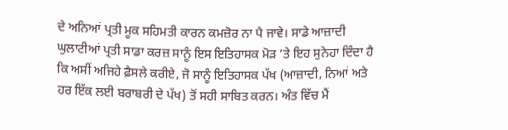ਦੇ ਅਨਿਆਂ ਪ੍ਰਤੀ ਮੂਕ ਸਹਿਮਤੀ ਕਾਰਨ ਕਮਜ਼ੋਰ ਨਾ ਪੈ ਜਾਵੇ। ਸਾਡੇ ਆਜ਼ਾਦੀ ਘੁਲਾਟੀਆਂ ਪ੍ਰਤੀ ਸਾਡਾ ਕਰਜ਼ ਸਾਨੂੰ ਇਸ ਇਤਿਹਾਸਕ ਮੋੜ ’ਤੇ ਇਹ ਸੁਨੇਹਾ ਦਿੰਦਾ ਹੈ ਕਿ ਅਸੀਂ ਅਜਿਹੇ ਫ਼ੈਸਲੇ ਕਰੀਏ, ਜੋ ਸਾਨੂੰ ਇਤਿਹਾਸਕ ਪੱਖ (ਆਜ਼ਾਦੀ, ਨਿਆਂ ਅਤੇ ਹਰ ਇੱਕ ਲਈ ਬਰਾਬਰੀ ਦੇ ਪੱਖ) ਤੋਂ ਸਹੀ ਸਾਬਿਤ ਕਰਨ। ਅੰਤ ਵਿੱਚ ਮੈਂ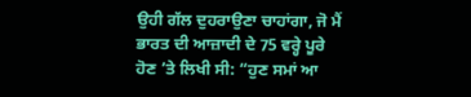ਉਹੀ ਗੱਲ ਦੁਹਰਾਉਣਾ ਚਾਹਾਂਗਾ, ਜੋ ਮੈਂ ਭਾਰਤ ਦੀ ਆਜ਼ਾਦੀ ਦੇ 75 ਵਰ੍ਹੇ ਪੂਰੇ ਹੋਣ ’ਤੇ ਲਿਖੀ ਸੀ: “ਹੁਣ ਸਮਾਂ ਆ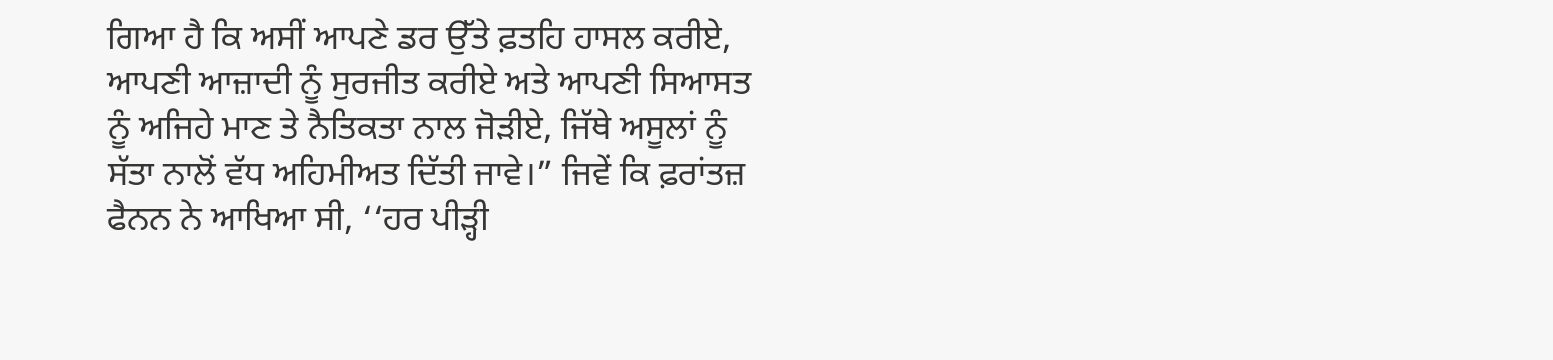ਗਿਆ ਹੈ ਕਿ ਅਸੀਂ ਆਪਣੇ ਡਰ ਉੱਤੇ ਫ਼ਤਹਿ ਹਾਸਲ ਕਰੀਏ, ਆਪਣੀ ਆਜ਼ਾਦੀ ਨੂੰ ਸੁਰਜੀਤ ਕਰੀਏ ਅਤੇ ਆਪਣੀ ਸਿਆਸਤ ਨੂੰ ਅਜਿਹੇ ਮਾਣ ਤੇ ਨੈਤਿਕਤਾ ਨਾਲ ਜੋੜੀਏ, ਜਿੱਥੇ ਅਸੂਲਾਂ ਨੂੰ ਸੱਤਾ ਨਾਲੋਂ ਵੱਧ ਅਹਿਮੀਅਤ ਦਿੱਤੀ ਜਾਵੇ।” ਜਿਵੇਂ ਕਿ ਫ਼ਰਾਂਤਜ਼ ਫੈਨਨ ਨੇ ਆਖਿਆ ਸੀ, ‘‘ਹਰ ਪੀੜ੍ਹੀ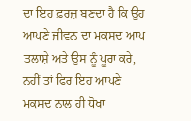ਦਾ ਇਹ ਫ਼ਰਜ਼ ਬਣਦਾ ਹੈ ਕਿ ਉਹ ਆਪਣੇ ਜੀਵਨ ਦਾ ਮਕਸਦ ਆਪ ਤਲਾਸ਼ੇ ਅਤੇ ਉਸ ਨੂੰ ਪੂਰਾ ਕਰੇ, ਨਹੀਂ ਤਾਂ ਫਿਰ ਇਹ ਆਪਣੇ ਮਕਸਦ ਨਾਲ ਹੀ ਧੋਖਾ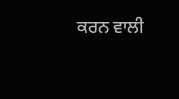ਕਰਨ ਵਾਲੀ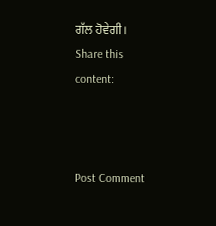ਗੱਲ ਹੋਵੇਗੀ।
Share this content:



Post Comment